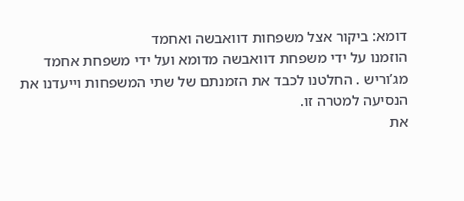דומא: ביקור אצל משפחות דוואבשה ואחמד
הוזמנו על ידי משפחת דוואבשה מדומא ועל ידי משפחת אחמד מג’וריש . החלטנו לכבד את הזמנתם של שתי המשפחות וייעדנו את הנסיעה למטרה זו.
את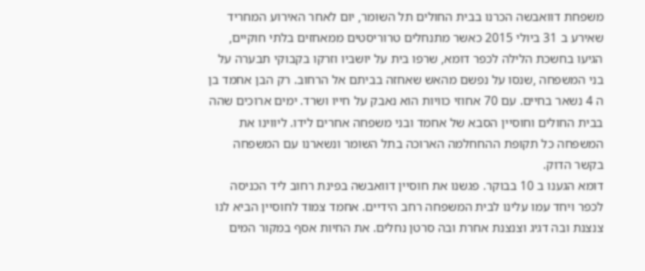משפחת דוואבשה הכרנו בבית החולים תל השומר, יום לאחר האירוע המחריד שאירע ב 31 ביולי 2015 כאשר מתנחלים טרוריסטים ממאחזים בלתי חוקיים, הגיעו בחשכת הלילה לכפר דומא, שרפו בית על יושביו וזרקו בקבוקי תבערה על בני המשפחה ,שנסו על נפשם מהאש שאחזה בביתם אל הרחוב. רק הבן אחמד בן ה 4 נשאר בחיים. עם 70 אחוזי כוויות הוא נאבק על חייו ושרד. ימים ארוכים שהה בבית החולים וחוסיין הסבא של אחמד ובני משפחה אחרים לידו. ליווינו את המשפחה כל תקופת ההחחלמה הארוכה בתל השומר ונשארנו עם המשפחה בקשר הדוק.
דומא הגענו ב 10 בבוקר. פגשנו את חוסיין דוואבשה בפינת רחוב ליד הכניסה לכפר ויחד עמו עלינו לבית המשפחה רחב הידיים. אחמד צמוד לחוסיין הביא לנו צנצנת ובה דגיג וצנצנת אחרת ובה סרטן נחלים. את החיות אסף במקור המים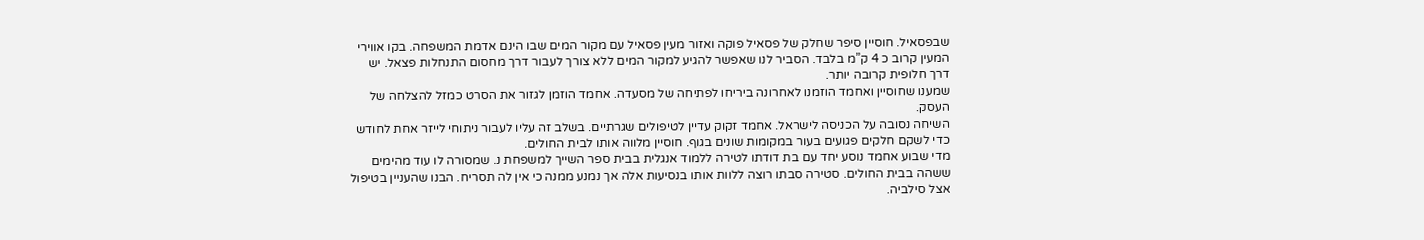שבפסאיל. חוסיין סיפר שחלק של פסאיל פוקה ואזור מעין פסאיל עם מקור המים שבו הינם אדמת המשפחה. בקו אווירי המעין קרוב כ 4 ק”מ בלבד. הסביר לנו שאפשר להגיע למקור המים ללא צורך לעבור דרך מחסום התנחלות פצאל. יש דרך חלופית קרובה יותר.
שמענו שחוסיין ואחמד הוזמנו לאחרונה ביריחו לפתיחה של מסעדה. אחמד הוזמן לגזור את הסרט כמזל להצלחה של העסק.
השיחה נסובה על הכניסה לישראל. אחמד זקוק עדיין לטיפולים שגרתיים. בשלב זה עליו לעבור ניתוחי לייזר אחת לחודש כדי לשקם חלקים פגועים בעור במקומות שונים בגוף. חוסיין מלווה אותו לבית החולים.
מדי שבוע אחמד נוסע יחד עם בת דודתו לטירה ללמוד אנגלית בבית ספר השייך למשפחת נ. שמסורה לו עוד מהימים ששהה בבית החולים. סטירה סבתו רוצה ללוות אותו בנסיעות אלה אך נמנע ממנה כי אין לה תסריח. הבנו שהעניין בטיפול אצל סילביה.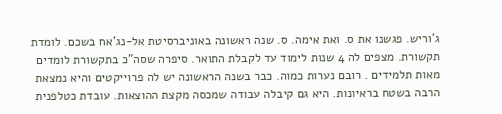ג’וריש. פגשנו את ס. ואת אימה. ס. שנה ראשונה באוניברסיטת אל-נג’אח בשכם. לומדת תקשורת. מצפים לה 4 שנות לימוד עד לקבלת התואר. סיפרה שסה”כ בתקשורת לומדים מאות תלמידים . רובם נערות כמוה. כבר בשנה הראשונה יש לה פרוייקטים והיא נמצאת הרבה בשטח בראיונות. היא גם קיבלה עבודה שמכסה מקצת ההוצאות. עובדת כטלפנית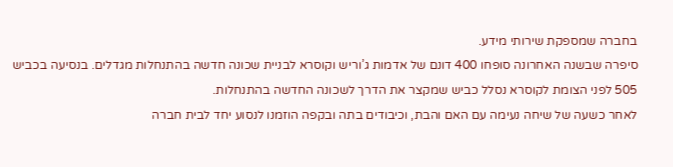בחברה שמספקת שירותי מידע.
סיפרה שבשנה האחרונה סופחו 400 דונם של אדמות ג’וריש וקוסרא לבניית שכונה חדשה בהתנחלות מגדלים. בנסיעה בכביש 505 לפני הצומת לקוסרא נסלל כביש שמקצר את הדרך לשכונה החדשה בהתנחלות.
לאחר כשעה של שיחה נעימה עם האם והבת, וכיבודים בתה ובקפה הוזמנו לנסוע יחד לבית חברה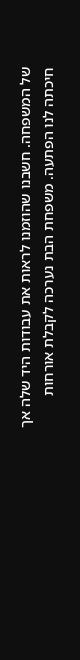של המשפחה. חשבנו שהוזמנו לראות את עבודות היד שלה אך חיכתה לנו הפתעה. משפחת הבת נערכה לקבלת אורחות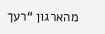מהארגון “רעך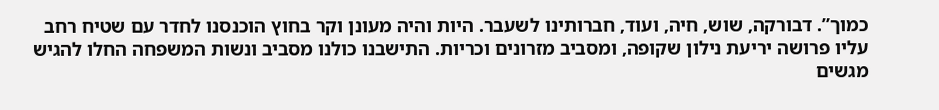כמוך”. דבורקה, שוש, חיה, ועוד, חברותינו לשעבר. היות והיה מעונן וקר בחוץ הוכנסנו לחדר עם שטיח רחב עליו פרושה יריעת נילון שקופה, ומסביב מזרונים וכריות. התישבנו כולנו מסביב ונשות המשפחה החלו להגיש מגשים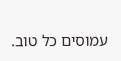עמוסים כל טוב.